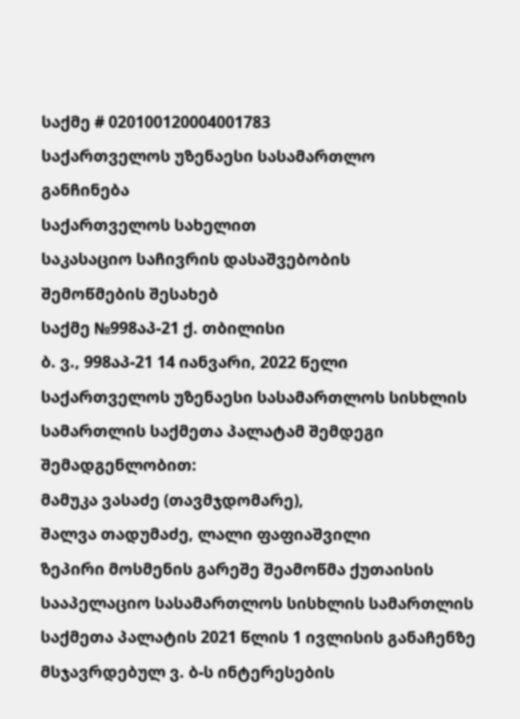საქმე # 020100120004001783
საქართველოს უზენაესი სასამართლო
განჩინება
საქართველოს სახელით
საკასაციო საჩივრის დასაშვებობის
შემოწმების შესახებ
საქმე №998აპ-21 ქ. თბილისი
ბ. ვ., 998აპ-21 14 იანვარი, 2022 წელი
საქართველოს უზენაესი სასამართლოს სისხლის სამართლის საქმეთა პალატამ შემდეგი შემადგენლობით:
მამუკა ვასაძე (თავმჯდომარე),
შალვა თადუმაძე, ლალი ფაფიაშვილი
ზეპირი მოსმენის გარეშე შეამოწმა ქუთაისის სააპელაციო სასამართლოს სისხლის სამართლის საქმეთა პალატის 2021 წლის 1 ივლისის განაჩენზე მსჯავრდებულ ვ. ბ-ს ინტერესების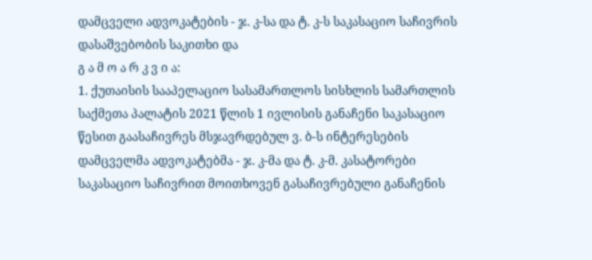დამცველი ადვოკატების - ჯ. კ-სა და ტ. კ-ს საკასაციო საჩივრის დასაშვებობის საკითხი და
გ ა მ ო ა რ კ ვ ი ა:
1. ქუთაისის სააპელაციო სასამართლოს სისხლის სამართლის საქმეთა პალატის 2021 წლის 1 ივლისის განაჩენი საკასაციო წესით გაასაჩივრეს მსჯავრდებულ ვ. ბ-ს ინტერესების დამცველმა ადვოკატებმა - ჯ. კ-მა და ტ. კ-მ. კასატორები საკასაციო საჩივრით მოითხოვენ გასაჩივრებული განაჩენის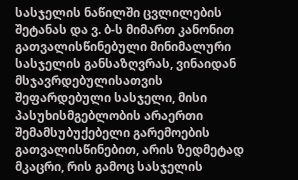სასჯელის ნაწილში ცვლილების შეტანას და ვ. ბ-ს მიმართ კანონით გათვალისწინებული მინიმალური სასჯელის განსაზღვრას, ვინაიდან მსჯავრდებულისათვის შეფარდებული სასჯელი, მისი პასუხისმგებლობის არაერთი შემამსუბუქებელი გარემოების გათვალისწინებით, არის ზედმეტად მკაცრი, რის გამოც სასჯელის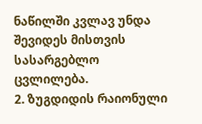ნაწილში კვლავ უნდა შევიდეს მისთვის სასარგებლო ცვლილება.
2. ზუგდიდის რაიონული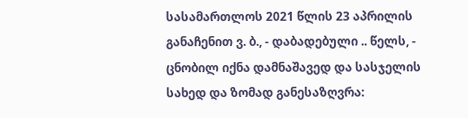სასამართლოს 2021 წლის 23 აპრილის განაჩენით ვ. ბ., - დაბადებული .. წელს, - ცნობილ იქნა დამნაშავედ და სასჯელის სახედ და ზომად განესაზღვრა: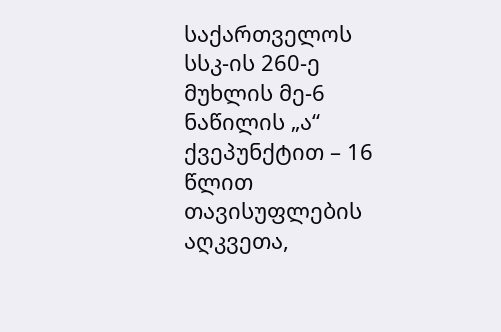საქართველოს სსკ-ის 260-ე მუხლის მე-6 ნაწილის „ა“ ქვეპუნქტით – 16 წლით თავისუფლების აღკვეთა,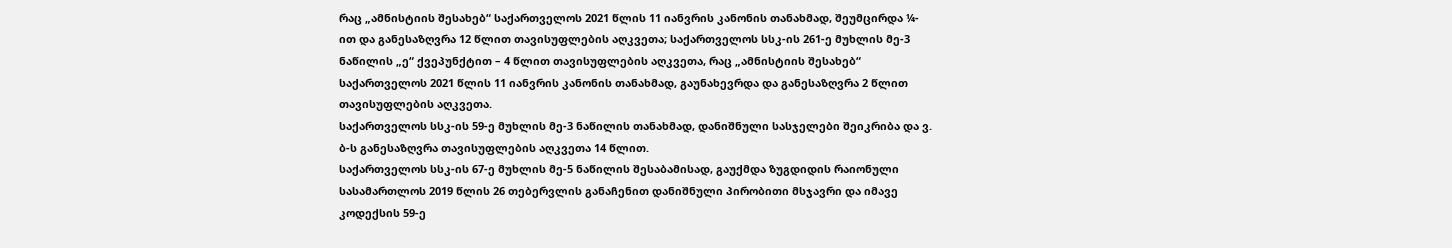რაც „ამნისტიის შესახებ“ საქართველოს 2021 წლის 11 იანვრის კანონის თანახმად, შეუმცირდა ¼-ით და განესაზღვრა 12 წლით თავისუფლების აღკვეთა; საქართველოს სსკ-ის 261-ე მუხლის მე-3 ნაწილის „ე“ ქვეპუნქტით – 4 წლით თავისუფლების აღკვეთა, რაც „ამნისტიის შესახებ“ საქართველოს 2021 წლის 11 იანვრის კანონის თანახმად, გაუნახევრდა და განესაზღვრა 2 წლით თავისუფლების აღკვეთა.
საქართველოს სსკ-ის 59-ე მუხლის მე-3 ნაწილის თანახმად, დანიშნული სასჯელები შეიკრიბა და ვ. ბ-ს განესაზღვრა თავისუფლების აღკვეთა 14 წლით.
საქართველოს სსკ-ის 67-ე მუხლის მე-5 ნაწილის შესაბამისად, გაუქმდა ზუგდიდის რაიონული სასამართლოს 2019 წლის 26 თებერვლის განაჩენით დანიშნული პირობითი მსჯავრი და იმავე კოდექსის 59-ე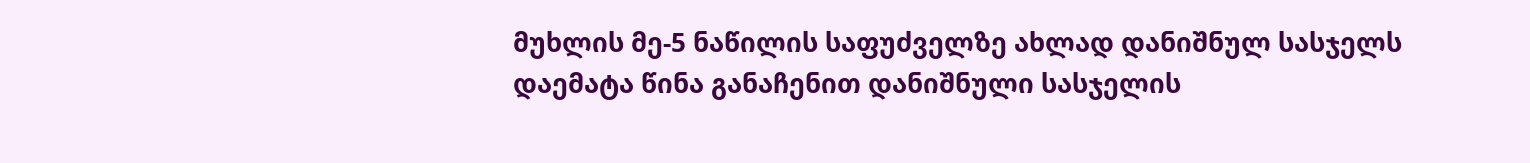მუხლის მე-5 ნაწილის საფუძველზე ახლად დანიშნულ სასჯელს დაემატა წინა განაჩენით დანიშნული სასჯელის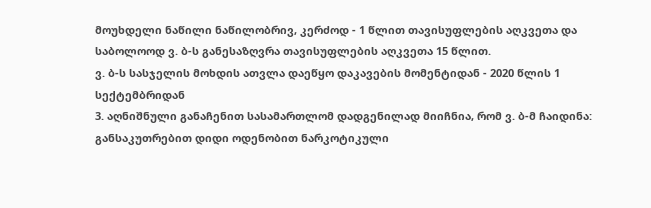მოუხდელი ნაწილი ნაწილობრივ, კერძოდ - 1 წლით თავისუფლების აღკვეთა და საბოლოოდ ვ. ბ-ს განესაზღვრა თავისუფლების აღკვეთა 15 წლით.
ვ. ბ-ს სასჯელის მოხდის ათვლა დაეწყო დაკავების მომენტიდან - 2020 წლის 1 სექტემბრიდან
3. აღნიშნული განაჩენით სასამართლომ დადგენილად მიიჩნია, რომ ვ. ბ-მ ჩაიდინა: განსაკუთრებით დიდი ოდენობით ნარკოტიკული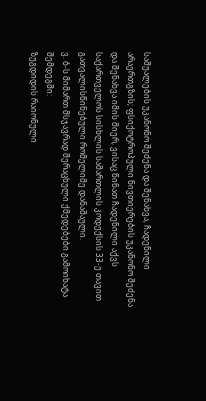საშუალების უკანონო შეძენა და შენახვა, ჩადენილი არაერთგზის; ფსიქოტროპული ნივთიერების უკანონო შეძენა და შენახვა იმის მიერ, ვისაც წინათ ჩადენილი აქვს საქართველოს სისხლის სამართლის კოდექსის 33-ე თავით გათვალისწინებული რომელიმე დანაშაული.
ვ. ბ-ს მიმართ მსჯავრად შერაცხული ქმედებები გამოიხატა შემდეგში:
ზუგდიდის რაიონული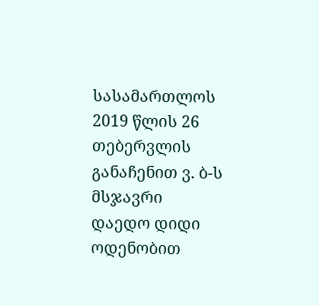სასამართლოს 2019 წლის 26 თებერვლის განაჩენით ვ. ბ-ს მსჯავრი დაედო დიდი ოდენობით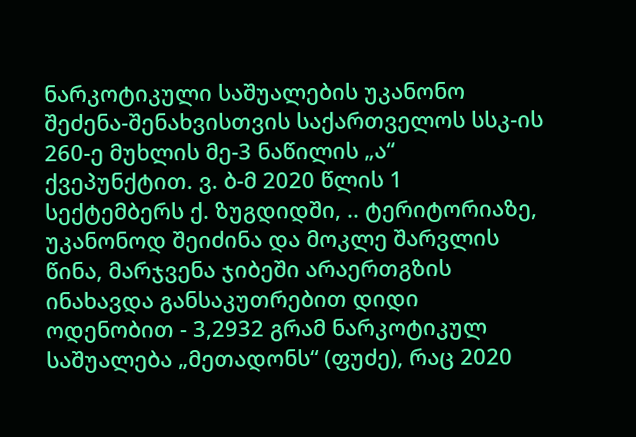ნარკოტიკული საშუალების უკანონო შეძენა-შენახვისთვის საქართველოს სსკ-ის 260-ე მუხლის მე-3 ნაწილის „ა“ ქვეპუნქტით. ვ. ბ-მ 2020 წლის 1 სექტემბერს ქ. ზუგდიდში, .. ტერიტორიაზე, უკანონოდ შეიძინა და მოკლე შარვლის წინა, მარჯვენა ჯიბეში არაერთგზის ინახავდა განსაკუთრებით დიდი ოდენობით - 3,2932 გრამ ნარკოტიკულ საშუალება „მეთადონს“ (ფუძე), რაც 2020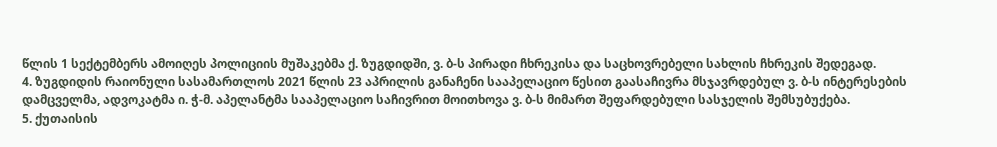წლის 1 სექტემბერს ამოიღეს პოლიციის მუშაკებმა ქ. ზუგდიდში, ვ. ბ-ს პირადი ჩხრეკისა და საცხოვრებელი სახლის ჩხრეკის შედეგად.
4. ზუგდიდის რაიონული სასამართლოს 2021 წლის 23 აპრილის განაჩენი სააპელაციო წესით გაასაჩივრა მსჯავრდებულ ვ. ბ-ს ინტერესების დამცველმა, ადვოკატმა ი. ჭ-მ. აპელანტმა სააპელაციო საჩივრით მოითხოვა ვ. ბ-ს მიმართ შეფარდებული სასჯელის შემსუბუქება.
5. ქუთაისის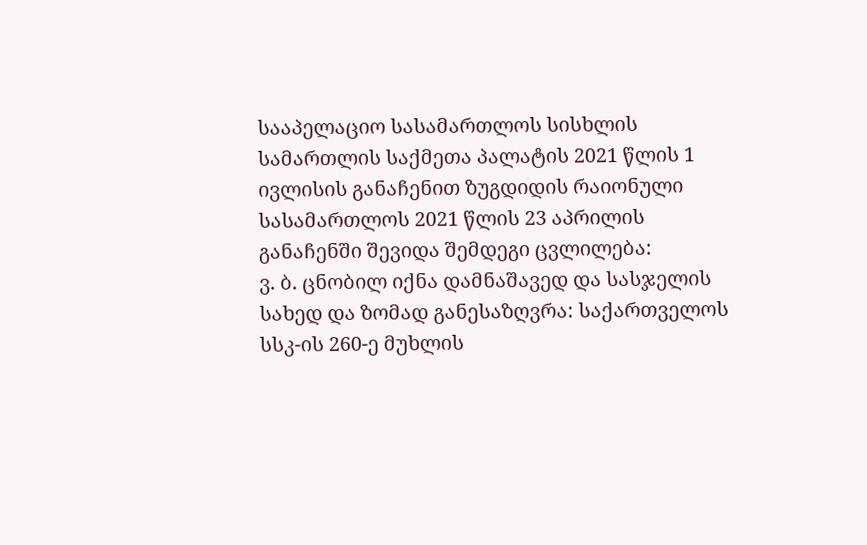სააპელაციო სასამართლოს სისხლის სამართლის საქმეთა პალატის 2021 წლის 1 ივლისის განაჩენით ზუგდიდის რაიონული სასამართლოს 2021 წლის 23 აპრილის განაჩენში შევიდა შემდეგი ცვლილება:
ვ. ბ. ცნობილ იქნა დამნაშავედ და სასჯელის სახედ და ზომად განესაზღვრა: საქართველოს სსკ-ის 260-ე მუხლის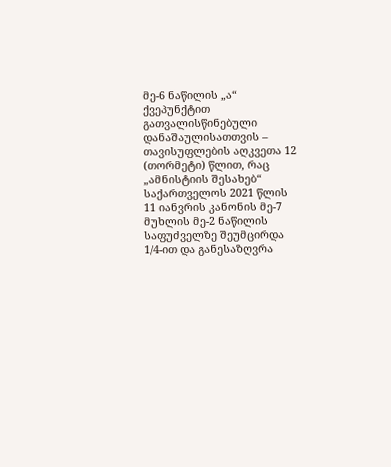მე-6 ნაწილის „ა“ ქვეპუნქტით გათვალისწინებული დანაშაულისათთვის – თავისუფლების აღკვეთა 12 (თორმეტი) წლით, რაც „ამნისტიის შესახებ“ საქართველოს 2021 წლის 11 იანვრის კანონის მე-7 მუხლის მე-2 ნაწილის საფუძველზე შეუმცირდა 1/4-ით და განესაზღვრა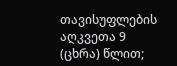თავისუფლების აღკვეთა 9 (ცხრა) წლით;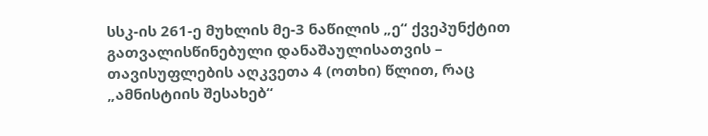სსკ-ის 261-ე მუხლის მე-3 ნაწილის „ე“ ქვეპუნქტით გათვალისწინებული დანაშაულისათვის – თავისუფლების აღკვეთა 4 (ოთხი) წლით, რაც „ამნისტიის შესახებ“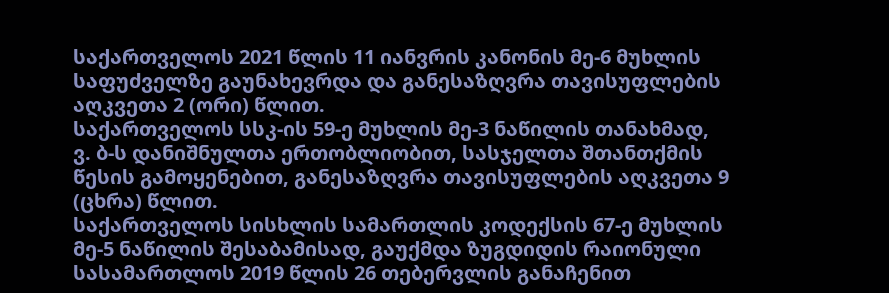საქართველოს 2021 წლის 11 იანვრის კანონის მე-6 მუხლის საფუძველზე გაუნახევრდა და განესაზღვრა თავისუფლების აღკვეთა 2 (ორი) წლით.
საქართველოს სსკ-ის 59-ე მუხლის მე-3 ნაწილის თანახმად, ვ. ბ-ს დანიშნულთა ერთობლიობით, სასჯელთა შთანთქმის წესის გამოყენებით, განესაზღვრა თავისუფლების აღკვეთა 9 (ცხრა) წლით.
საქართველოს სისხლის სამართლის კოდექსის 67-ე მუხლის მე-5 ნაწილის შესაბამისად, გაუქმდა ზუგდიდის რაიონული სასამართლოს 2019 წლის 26 თებერვლის განაჩენით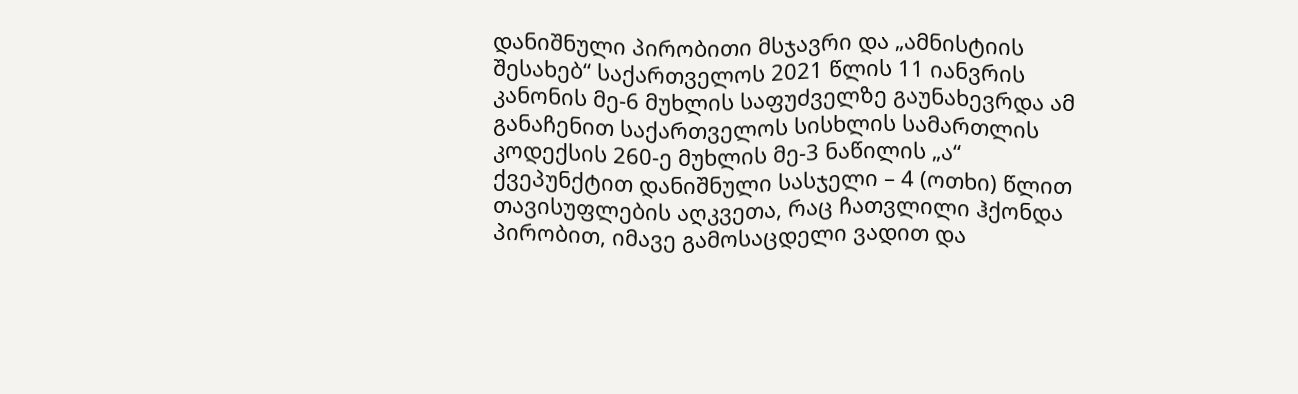დანიშნული პირობითი მსჯავრი და „ამნისტიის შესახებ“ საქართველოს 2021 წლის 11 იანვრის კანონის მე-6 მუხლის საფუძველზე გაუნახევრდა ამ განაჩენით საქართველოს სისხლის სამართლის კოდექსის 260-ე მუხლის მე-3 ნაწილის „ა“ ქვეპუნქტით დანიშნული სასჯელი – 4 (ოთხი) წლით თავისუფლების აღკვეთა, რაც ჩათვლილი ჰქონდა პირობით, იმავე გამოსაცდელი ვადით და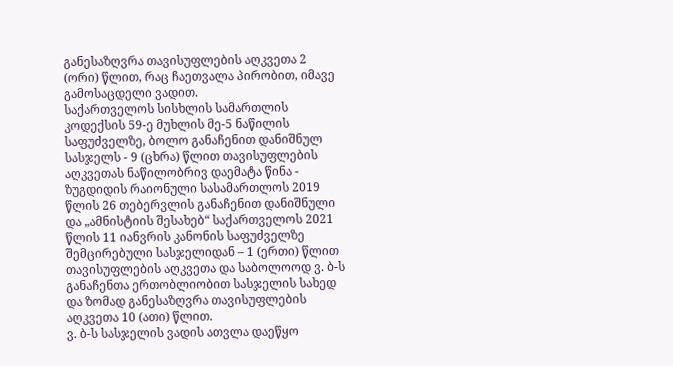განესაზღვრა თავისუფლების აღკვეთა 2 (ორი) წლით, რაც ჩაეთვალა პირობით, იმავე გამოსაცდელი ვადით.
საქართველოს სისხლის სამართლის კოდექსის 59-ე მუხლის მე-5 ნაწილის საფუძველზე, ბოლო განაჩენით დანიშნულ სასჯელს - 9 (ცხრა) წლით თავისუფლების აღკვეთას ნაწილობრივ დაემატა წინა - ზუგდიდის რაიონული სასამართლოს 2019 წლის 26 თებერვლის განაჩენით დანიშნული და „ამნისტიის შესახებ“ საქართველოს 2021 წლის 11 იანვრის კანონის საფუძველზე შემცირებული სასჯელიდან – 1 (ერთი) წლით თავისუფლების აღკვეთა და საბოლოოდ ვ. ბ-ს განაჩენთა ერთობლიობით სასჯელის სახედ და ზომად განესაზღვრა თავისუფლების აღკვეთა 10 (ათი) წლით.
ვ. ბ-ს სასჯელის ვადის ათვლა დაეწყო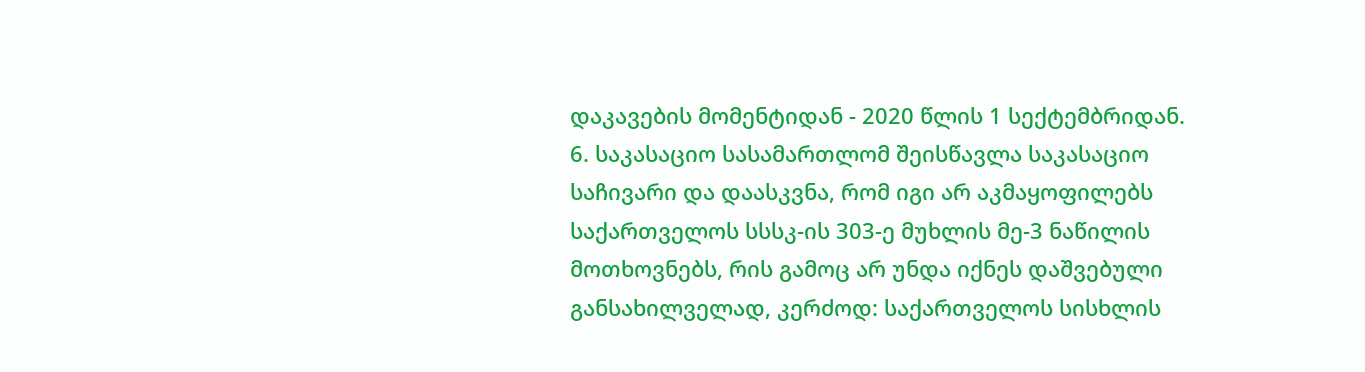დაკავების მომენტიდან - 2020 წლის 1 სექტემბრიდან.
6. საკასაციო სასამართლომ შეისწავლა საკასაციო საჩივარი და დაასკვნა, რომ იგი არ აკმაყოფილებს საქართველოს სსსკ-ის 303-ე მუხლის მე-3 ნაწილის მოთხოვნებს, რის გამოც არ უნდა იქნეს დაშვებული განსახილველად, კერძოდ: საქართველოს სისხლის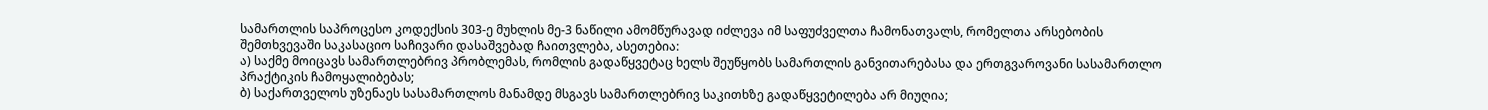სამართლის საპროცესო კოდექსის 303-ე მუხლის მე-3 ნაწილი ამომწურავად იძლევა იმ საფუძველთა ჩამონათვალს, რომელთა არსებობის შემთხვევაში საკასაციო საჩივარი დასაშვებად ჩაითვლება, ასეთებია:
ა) საქმე მოიცავს სამართლებრივ პრობლემას, რომლის გადაწყვეტაც ხელს შეუწყობს სამართლის განვითარებასა და ერთგვაროვანი სასამართლო პრაქტიკის ჩამოყალიბებას;
ბ) საქართველოს უზენაეს სასამართლოს მანამდე მსგავს სამართლებრივ საკითხზე გადაწყვეტილება არ მიუღია;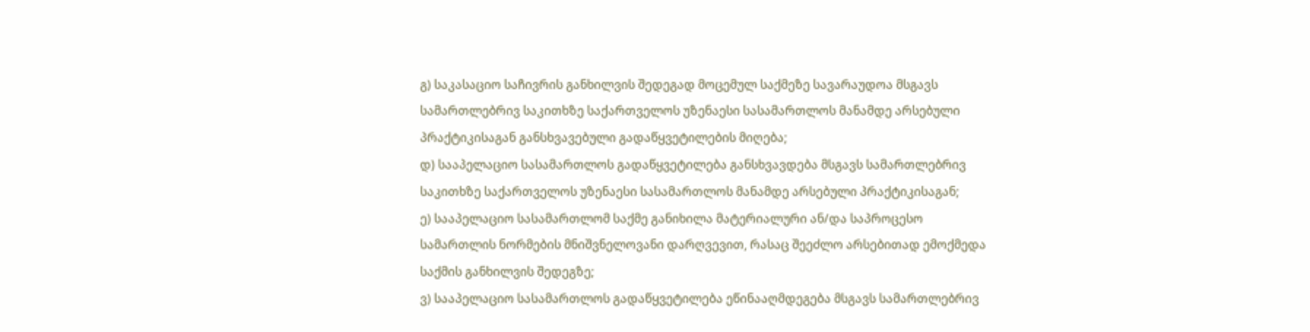გ) საკასაციო საჩივრის განხილვის შედეგად მოცემულ საქმეზე სავარაუდოა მსგავს სამართლებრივ საკითხზე საქართველოს უზენაესი სასამართლოს მანამდე არსებული პრაქტიკისაგან განსხვავებული გადაწყვეტილების მიღება;
დ) სააპელაციო სასამართლოს გადაწყვეტილება განსხვავდება მსგავს სამართლებრივ საკითხზე საქართველოს უზენაესი სასამართლოს მანამდე არსებული პრაქტიკისაგან;
ე) სააპელაციო სასამართლომ საქმე განიხილა მატერიალური ან/და საპროცესო სამართლის ნორმების მნიშვნელოვანი დარღვევით, რასაც შეეძლო არსებითად ემოქმედა საქმის განხილვის შედეგზე;
ვ) სააპელაციო სასამართლოს გადაწყვეტილება ეწინააღმდეგება მსგავს სამართლებრივ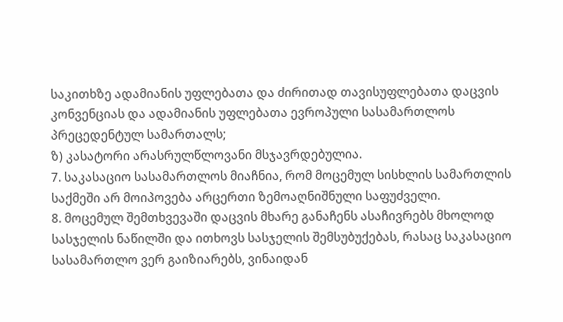საკითხზე ადამიანის უფლებათა და ძირითად თავისუფლებათა დაცვის კონვენციას და ადამიანის უფლებათა ევროპული სასამართლოს პრეცედენტულ სამართალს;
ზ) კასატორი არასრულწლოვანი მსჯავრდებულია.
7. საკასაციო სასამართლოს მიაჩნია, რომ მოცემულ სისხლის სამართლის საქმეში არ მოიპოვება არცერთი ზემოაღნიშნული საფუძველი.
8. მოცემულ შემთხვევაში დაცვის მხარე განაჩენს ასაჩივრებს მხოლოდ სასჯელის ნაწილში და ითხოვს სასჯელის შემსუბუქებას, რასაც საკასაციო სასამართლო ვერ გაიზიარებს, ვინაიდან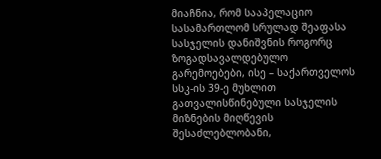მიაჩნია, რომ სააპელაციო სასამართლომ სრულად შეაფასა სასჯელის დანიშვნის როგორც ზოგადსავალდებულო გარემოებები, ისე – საქართველოს სსკ-ის 39-ე მუხლით გათვალისწინებული სასჯელის მიზნების მიღწევის შესაძლებლობანი,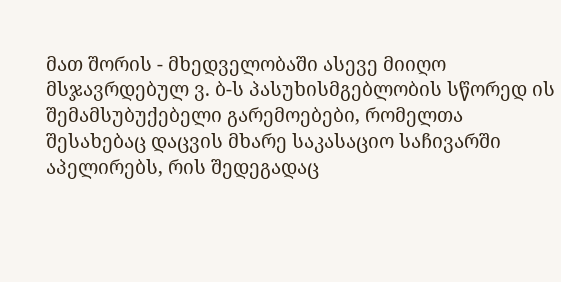მათ შორის - მხედველობაში ასევე მიიღო მსჯავრდებულ ვ. ბ-ს პასუხისმგებლობის სწორედ ის შემამსუბუქებელი გარემოებები, რომელთა შესახებაც დაცვის მხარე საკასაციო საჩივარში აპელირებს, რის შედეგადაც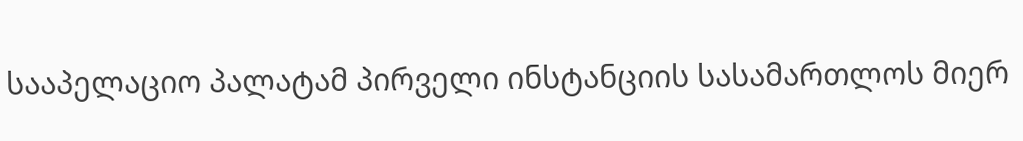სააპელაციო პალატამ პირველი ინსტანციის სასამართლოს მიერ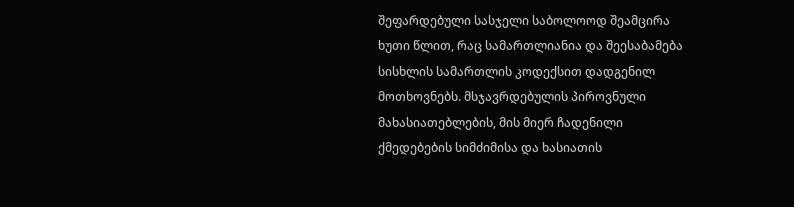შეფარდებული სასჯელი საბოლოოდ შეამცირა ხუთი წლით, რაც სამართლიანია და შეესაბამება სისხლის სამართლის კოდექსით დადგენილ მოთხოვნებს. მსჯავრდებულის პიროვნული მახასიათებლების, მის მიერ ჩადენილი ქმედებების სიმძიმისა და ხასიათის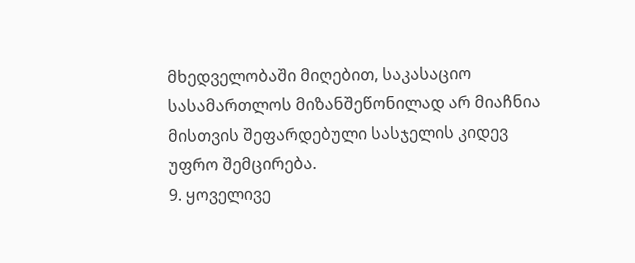მხედველობაში მიღებით, საკასაციო სასამართლოს მიზანშეწონილად არ მიაჩნია მისთვის შეფარდებული სასჯელის კიდევ უფრო შემცირება.
9. ყოველივე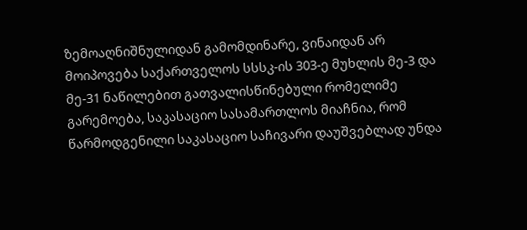ზემოაღნიშნულიდან გამომდინარე, ვინაიდან არ მოიპოვება საქართველოს სსსკ-ის 303-ე მუხლის მე-3 და მე-31 ნაწილებით გათვალისწინებული რომელიმე გარემოება, საკასაციო სასამართლოს მიაჩნია, რომ წარმოდგენილი საკასაციო საჩივარი დაუშვებლად უნდა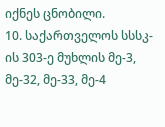იქნეს ცნობილი.
10. საქართველოს სსსკ-ის 303-ე მუხლის მე-3, მე-32, მე-33, მე-4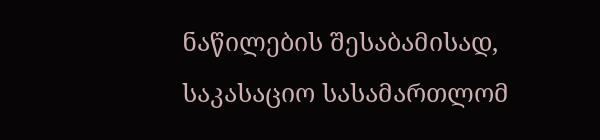ნაწილების შესაბამისად, საკასაციო სასამართლომ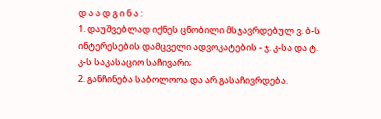დ ა ა დ გ ი ნ ა :
1. დაუშვებლად იქნეს ცნობილი მსჯავრდებულ ვ. ბ-ს ინტერესების დამცველი ადვოკატების - ჯ. კ-სა და ტ. კ-ს საკასაციო საჩივარი;
2. განჩინება საბოლოოა და არ გასაჩივრდება.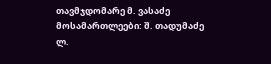თავმჯდომარე მ. ვასაძე
მოსამართლეები: შ. თადუმაძე
ლ.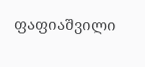ფაფიაშვილი